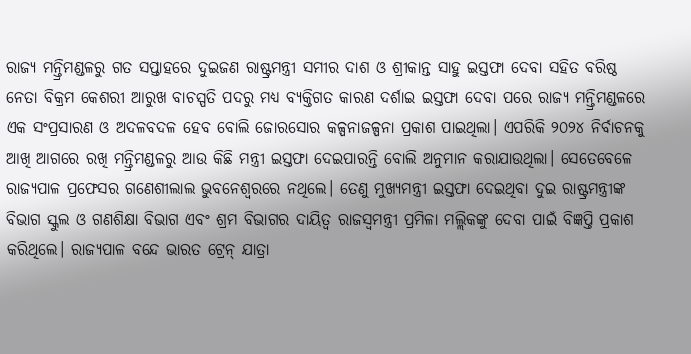ରାଜ୍ୟ ମନ୍ତ୍ରିମଣ୍ଡଳରୁ ଗତ ସପ୍ତାହରେ ଦୁଇଜଣ ରାଷ୍ଟ୍ରମନ୍ତ୍ରୀ ସମୀର ଦାଶ ଓ ଶ୍ରୀକାନ୍ତ ସାହୁ ଇସ୍ତଫା ଦେବା ସହିତ ବରିଷ୍ଠ ନେତା ବିକ୍ରମ କେଶରୀ ଆରୁଖ ବାଚସ୍ପତି ପଦରୁ ମଧ୍ୟ ବ୍ୟକ୍ତିଗତ କାରଣ ଦର୍ଶାଇ ଇସ୍ତଫା ଦେବା ପରେ ରାଜ୍ୟ ମନ୍ତ୍ରିମଣ୍ଡଳରେ ଏକ ସଂପ୍ରସାରଣ ଓ ଅଦଳବଦଳ ହେବ ବୋଲି ଜୋରସୋର କଳ୍ପନାଜଳ୍ପନା ପ୍ରକାଶ ପାଇଥିଲା। ଏପରିକି ୨୦୨୪ ନିର୍ବାଚନକୁ ଆଖି ଆଗରେ ରଖି ମନ୍ତ୍ରିମଣ୍ଡଳରୁ ଆଉ କିଛି ମନ୍ତ୍ରୀ ଇସ୍ତଫା ଦେଇପାରନ୍ତି ବୋଲି ଅନୁମାନ କରାଯାଉଥିଲା। ସେତେବେଳେ ରାଜ୍ୟପାଳ ପ୍ରଫେସର ଗଣେଶୀଲାଲ ଭୁବନେଶ୍ୱରରେ ନଥିଲେ। ତେଣୁ ମୁଖ୍ୟମନ୍ତ୍ରୀ ଇସ୍ତଫା ଦେଇଥିବା ଦୁଇ ରାଷ୍ଟ୍ରମନ୍ତ୍ରୀଙ୍କ ବିଭାଗ ସ୍କୁଲ ଓ ଗଣଶିକ୍ଷା ବିଭାଗ ଏବଂ ଶ୍ରମ ବିଭାଗର ଦାୟିତ୍ୱ ରାଜସ୍ୱମନ୍ତ୍ରୀ ପ୍ରମିଳା ମଲ୍ଲିକଙ୍କୁ ଦେବା ପାଇଁ ବିଜ୍ଞପ୍ତି ପ୍ରକାଶ କରିଥିଲେ। ରାଜ୍ୟପାଳ ବନ୍ଦେ ଭାରତ ଟ୍ରେନ୍ ଯାତ୍ରା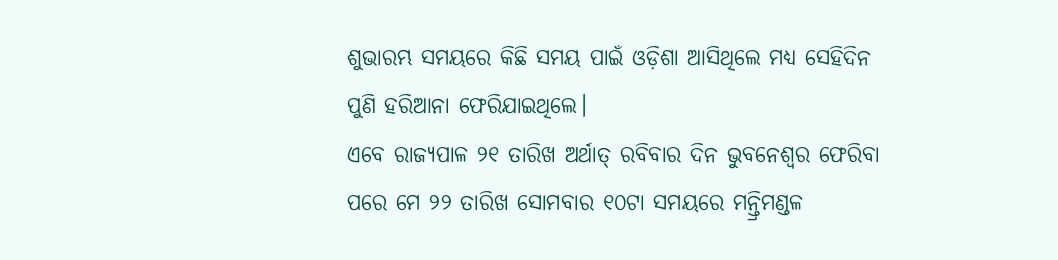ଶୁଭାରମ୍ଭ ସମୟରେ କିଛି ସମୟ ପାଇଁ ଓଡ଼ିଶା ଆସିଥିଲେ ମଧ୍ୟ ସେହିଦିନ ପୁଣି ହରିଆନା ଫେରିଯାଇଥିଲେ।
ଏବେ ରାଜ୍ୟପାଳ ୨୧ ତାରିଖ ଅର୍ଥାତ୍ ରବିବାର ଦିନ ଭୁବନେଶ୍ୱର ଫେରିବା ପରେ ମେ ୨୨ ତାରିଖ ସୋମବାର ୧୦ଟା ସମୟରେ ମନ୍ତ୍ରିମଣ୍ଡଳ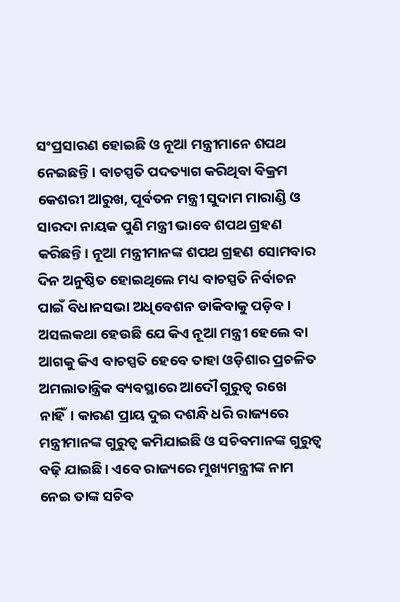ସଂପ୍ରସାରଣ ହୋଇଛି ଓ ନୂଆ ମନ୍ତ୍ରୀମାନେ ଶପଥ ନେଇଛନ୍ତି। ବାଚସ୍ପତି ପଦତ୍ୟାଗ କରିଥିବା ବିକ୍ରମ କେଶରୀ ଆରୁଖ, ପୂର୍ବତନ ମନ୍ତ୍ରୀ ସୁଦାମ ମାରାଣ୍ଡି ଓ ସାରଦା ନାୟକ ପୁଣି ମନ୍ତ୍ରୀ ଭାବେ ଶପଥ ଗ୍ରହଣ କରିଛନ୍ତି। ନୂଆ ମନ୍ତ୍ରୀମାନଙ୍କ ଶପଥ ଗ୍ରହଣ ସୋମବାର ଦିନ ଅନୁଷ୍ଠିତ ହୋଇଥିଲେ ମଧ୍ୟ ବାଚସ୍ପତି ନିର୍ବାଚନ ପାଇଁ ବିଧାନସଭା ଅଧିବେଶନ ଡାକିବାକୁ ପଡ଼ିବ।
ଅସଲକଥା ହେଉଛି ଯେ କିଏ ନୂଆ ମନ୍ତ୍ରୀ ହେଲେ ବା ଆଗକୁ କିଏ ବାଚସ୍ପତି ହେବେ ତାହା ଓଡ଼ିଶାର ପ୍ରଚଳିତ ଅମଲାତାନ୍ତ୍ରିକ ବ୍ୟବସ୍ଥାରେ ଆଦୌ ଗୁରୁତ୍ୱ ରଖେ ନାହିଁ। କାରଣ ପ୍ରାୟ ଦୁଇ ଦଶନ୍ଧି ଧରି ରାଜ୍ୟରେ ମନ୍ତ୍ରୀମାନଙ୍କ ଗୁରୁତ୍ୱ କମିଯାଇଛି ଓ ସଚିବମାନଙ୍କ ଗୁରୁତ୍ୱ ବଢ଼ି ଯାଇଛି। ଏବେ ରାଜ୍ୟରେ ମୁଖ୍ୟମନ୍ତ୍ରୀଙ୍କ ନାମ ନେଇ ତାଙ୍କ ସଚିବ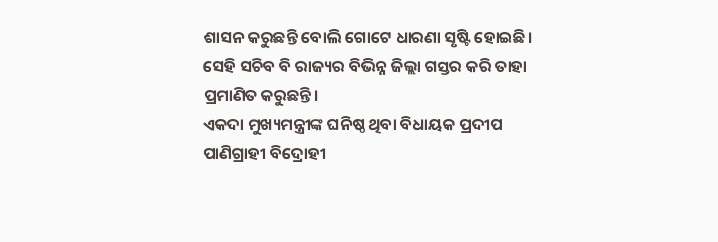ଶାସନ କରୁଛନ୍ତି ବୋଲି ଗୋଟେ ଧାରଣା ସୃଷ୍ଟି ହୋଇଛି। ସେହି ସଚିବ ବି ରାଜ୍ୟର ବିଭିନ୍ନ ଜିଲ୍ଲା ଗସ୍ତର କରି ତାହା ପ୍ରମାଣିତ କରୁଛନ୍ତି।
ଏକଦା ମୁଖ୍ୟମନ୍ତ୍ରୀଙ୍କ ଘନିଷ୍ଠ ଥିବା ବିଧାୟକ ପ୍ରଦୀପ ପାଣିଗ୍ରାହୀ ବିଦ୍ରୋହୀ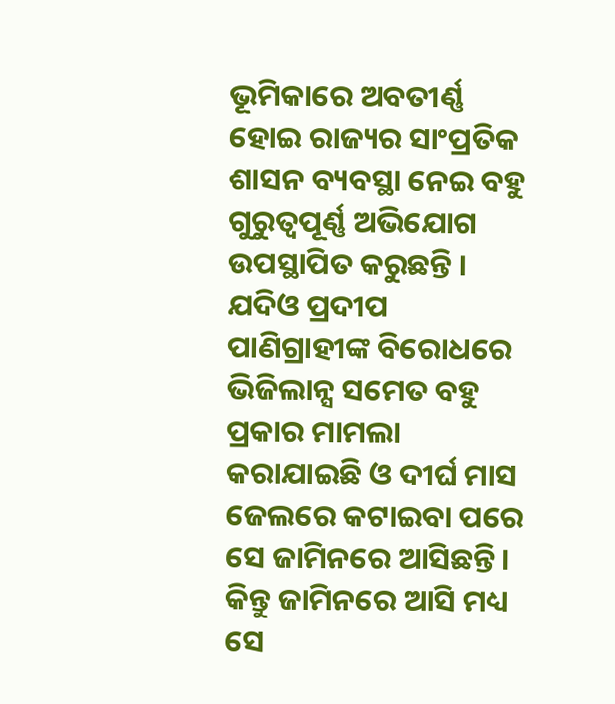ଭୂମିକାରେ ଅବତୀର୍ଣ୍ଣ ହୋଇ ରାଜ୍ୟର ସାଂପ୍ରତିକ ଶାସନ ବ୍ୟବସ୍ଥା ନେଇ ବହୁ ଗୁରୁତ୍ୱପୂର୍ଣ୍ଣ ଅଭିଯୋଗ ଉପସ୍ଥାପିତ କରୁଛନ୍ତି । ଯଦିଓ ପ୍ରଦୀପ ପାଣିଗ୍ରାହୀଙ୍କ ବିରୋଧରେ ଭିଜିଲାନ୍ସ ସମେତ ବହୁ ପ୍ରକାର ମାମଲା କରାଯାଇଛି ଓ ଦୀର୍ଘ ମାସ ଜେଲରେ କଟାଇବା ପରେ ସେ ଜାମିନରେ ଆସିଛନ୍ତି। କିନ୍ତୁ ଜାମିନରେ ଆସି ମଧ୍ୟ ସେ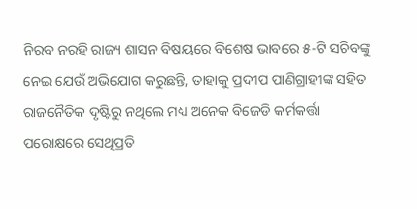ନିରବ ନରହି ରାଜ୍ୟ ଶାସନ ବିଷୟରେ ବିଶେଷ ଭାବରେ ୫-ଟି ସଚିବଙ୍କୁ ନେଇ ଯେଉଁ ଅଭିଯୋଗ କରୁଛନ୍ତି, ତାହାକୁ ପ୍ରଦୀପ ପାଣିଗ୍ରାହୀଙ୍କ ସହିତ ରାଜନୈତିକ ଦୃଷ୍ଟିରୁ ନଥିଲେ ମଧ୍ୟ ଅନେକ ବିଜେଡି କର୍ମକର୍ତ୍ତା ପରୋକ୍ଷରେ ସେଥିପ୍ରତି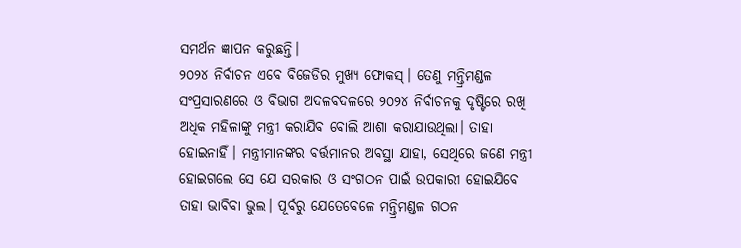ସମର୍ଥନ ଜ୍ଞାପନ କରୁଛନ୍ତି।
୨୦୨୪ ନିର୍ବାଚନ ଏବେ ବିଜେଡିର ମୁଖ୍ୟ ଫୋକସ୍। ତେଣୁ ମନ୍ତ୍ରିମଣ୍ଡଳ ସଂପ୍ରସାରଣରେ ଓ ବିଭାଗ ଅଦଳବଦଳରେ ୨୦୨୪ ନିର୍ବାଚନକୁ ଦୃଷ୍ଟିରେ ରଖି ଅଧିକ ମହିଳାଙ୍କୁ ମନ୍ତ୍ରୀ କରାଯିବ ବୋଲି ଆଶା କରାଯାଉଥିଲା। ତାହା ହୋଇନାହିଁ। ମନ୍ତ୍ରୀମାନଙ୍କର ବର୍ତ୍ତମାନର ଅବସ୍ଥା ଯାହା, ସେଥିରେ ଜଣେ ମନ୍ତ୍ରୀ ହୋଇଗଲେ ସେ ଯେ ସରକାର ଓ ସଂଗଠନ ପାଇଁ ଉପକାରୀ ହୋଇଯିବେ ତାହା ଭାବିବା ଭୁଲ। ପୂର୍ବରୁ ଯେତେବେଳେ ମନ୍ତ୍ରିମଣ୍ଡଳ ଗଠନ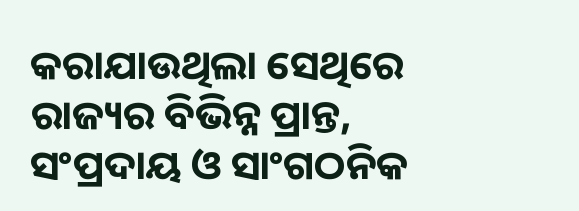କରାଯାଉଥିଲା ସେଥିରେ ରାଜ୍ୟର ବିଭିନ୍ନ ପ୍ରାନ୍ତ, ସଂପ୍ରଦାୟ ଓ ସାଂଗଠନିକ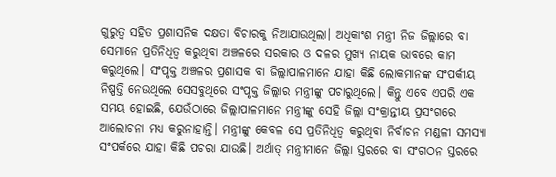ଗୁରୁତ୍ୱ ସହିତ ପ୍ରଶାସନିକ ଦକ୍ଷତା ବିଚାରକୁ ନିଆଯାଉଥିଲା। ଅଧିକାଂଶ ମନ୍ତ୍ରୀ ନିଜ ଜିଲ୍ଲାରେ ବା ସେମାନେ ପ୍ରତିନିଧିତ୍ୱ କରୁଥିବା ଅଞ୍ଚଳରେ ସରକାର ଓ ଦଳର ମୁଖ୍ୟ ନାୟକ ଭାବରେ କାମ କରୁଥିଲେ। ସଂପୃକ୍ତ ଅଞ୍ଚଳର ପ୍ରଶାସକ ବା ଜିଲ୍ଲାପାଳମାନେ ଯାହା କିଛି ଲୋକମାନଙ୍କ ସଂପର୍କୀୟ ନିଷ୍ପତ୍ତି ନେଉଥିଲେ ସେସବୁଥିରେ ସଂପୃକ୍ତ ଜିଲ୍ଲାର ମନ୍ତ୍ରୀଙ୍କୁ ପଚାରୁଥିଲେ। କିନ୍ତୁ ଏବେ ଏପରି ଏକ ସମୟ ହୋଇଛି, ଯେଉଁଠାରେ ଜିଲ୍ଲାପାଳମାନେ ମନ୍ତ୍ରୀଙ୍କୁ ସେହି ଜିଲ୍ଲା ସଂକ୍ରାନ୍ତୀୟ ପ୍ରସଂଗରେ ଆଲୋଚନା ମଧ୍ୟ କରୁନାହାନ୍ତି। ମନ୍ତ୍ରୀଙ୍କୁ କେବଳ ସେ ପ୍ରତିନିଧିତ୍ୱ କରୁଥିବା ନିର୍ବାଚନ ମଣ୍ଡଳୀ ସମସ୍ୟା ସଂପର୍କରେ ଯାହା କିଛି ପଚରା ଯାଉଛି। ଅର୍ଥାତ୍ ମନ୍ତ୍ରୀମାନେ ଜିଲ୍ଲା ସ୍ତରରେ ବା ସଂଗଠନ ସ୍ତରରେ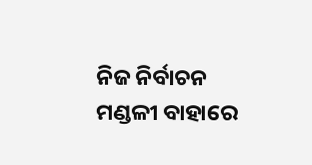ନିଜ ନିର୍ବାଚନ ମଣ୍ଡଳୀ ବାହାରେ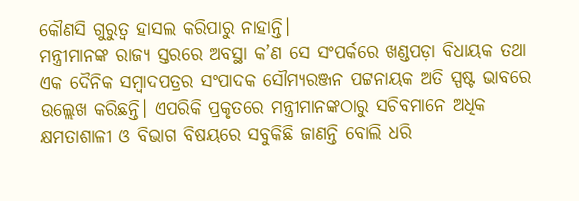କୌଣସି ଗୁରୁତ୍ୱ ହାସଲ କରିପାରୁ ନାହାନ୍ତି।
ମନ୍ତ୍ରୀମାନଙ୍କ ରାଜ୍ୟ ସ୍ତରରେ ଅବସ୍ଥା କ’ଣ ସେ ସଂପର୍କରେ ଖଣ୍ଡପଡ଼ା ବିଧାୟକ ତଥା ଏକ ଦୈନିକ ସମ୍ବାଦପତ୍ରର ସଂପାଦକ ସୌମ୍ୟରଞ୍ଜନ ପଟ୍ଟନାୟକ ଅତି ସ୍ପଷ୍ଟ ଭାବରେ ଉଲ୍ଲେଖ କରିଛନ୍ତି। ଏପରିକି ପ୍ରକୃତରେ ମନ୍ତ୍ରୀମାନଙ୍କଠାରୁ ସଚିବମାନେ ଅଧିକ କ୍ଷମତାଶାଳୀ ଓ ବିଭାଗ ବିଷୟରେ ସବୁକିଛି ଜାଣନ୍ତି ବୋଲି ଧରି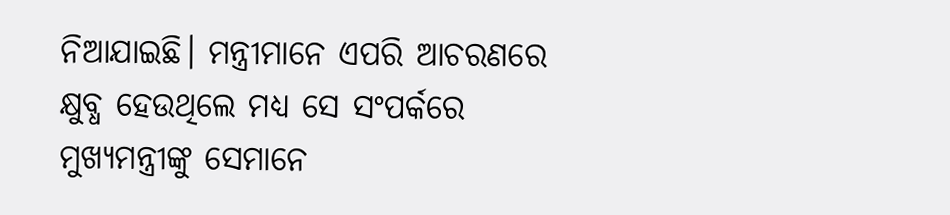ନିଆଯାଇଛି। ମନ୍ତ୍ରୀମାନେ ଏପରି ଆଚରଣରେ କ୍ଷୁବ୍ଧ ହେଉଥିଲେ ମଧ୍ୟ ସେ ସଂପର୍କରେ ମୁଖ୍ୟମନ୍ତ୍ରୀଙ୍କୁ ସେମାନେ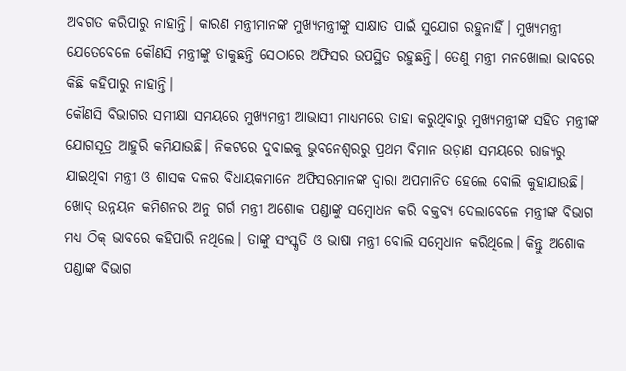ଅବଗତ କରିପାରୁ ନାହାନ୍ତି। କାରଣ ମନ୍ତ୍ରୀମାନଙ୍କ ମୁଖ୍ୟମନ୍ତ୍ରୀଙ୍କୁ ସାକ୍ଷାତ ପାଇଁ ସୁଯୋଗ ରହୁନାହିଁ। ମୁଖ୍ୟମନ୍ତ୍ରୀ ଯେତେବେଳେ କୌଣସି ମନ୍ତ୍ରୀଙ୍କୁ ଡାକୁଛନ୍ତି ସେଠାରେ ଅଫିସର ଉପସ୍ଥିତ ରହୁଛନ୍ତି। ତେଣୁ ମନ୍ତ୍ରୀ ମନଖୋଲା ଭାବରେ କିଛି କହିପାରୁ ନାହାନ୍ତି।
କୌଣସି ବିଭାଗର ସମୀକ୍ଷା ସମୟରେ ମୁଖ୍ୟମନ୍ତ୍ରୀ ଆଭାସୀ ମାଧ୍ୟମରେ ତାହା କରୁଥିବାରୁ ମୁଖ୍ୟମନ୍ତ୍ରୀଙ୍କ ସହିତ ମନ୍ତ୍ରୀଙ୍କ ଯୋଗସୂତ୍ର ଆହୁରି କମିଯାଉଛି। ନିକଟରେ ଦୁବାଇକୁ ଭୁବନେଶ୍ୱରରୁ ପ୍ରଥମ ବିମାନ ଉଡ଼ାଣ ସମୟରେ ରାଜ୍ୟରୁ ଯାଇଥିବା ମନ୍ତ୍ରୀ ଓ ଶାସକ ଦଳର ବିଧାୟକମାନେ ଅଫିସରମାନଙ୍କ ଦ୍ୱାରା ଅପମାନିତ ହେଲେ ବୋଲି କୁହାଯାଉଛି। ଖୋଦ୍ ଉନ୍ନୟନ କମିଶନର ଅନୁ ଗର୍ଗ ମନ୍ତ୍ରୀ ଅଶୋକ ପଣ୍ଡାଙ୍କୁ ସମ୍ବୋଧନ କରି ବକ୍ତବ୍ୟ ଦେଲାବେଳେ ମନ୍ତ୍ରୀଙ୍କ ବିଭାଗ ମଧ୍ୟ ଠିକ୍ ଭାବରେ କହିପାରି ନଥିଲେ। ତାଙ୍କୁ ସଂସ୍କୃତି ଓ ଭାଷା ମନ୍ତ୍ରୀ ବୋଲି ସମ୍ବେଧାନ କରିଥିଲେ। କିନ୍ତୁ ଅଶୋକ ପଣ୍ଡାଙ୍କ ବିଭାଗ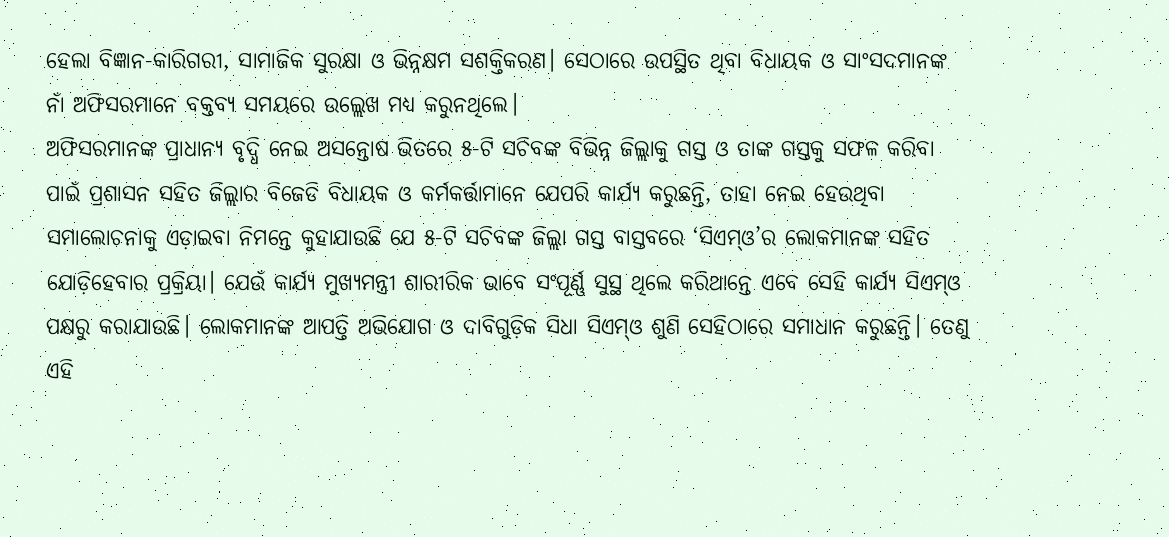ହେଲା ବିଜ୍ଞାନ-କାରିଗରୀ, ସାମାଜିକ ସୁରକ୍ଷା ଓ ଭିନ୍ନକ୍ଷମ ସଶକ୍ତିକରଣ। ସେଠାରେ ଉପସ୍ଥିତ ଥିବା ବିଧାୟକ ଓ ସାଂସଦମାନଙ୍କ ନାଁ ଅଫିସରମାନେ ବକ୍ତବ୍ୟ ସମୟରେ ଉଲ୍ଲେଖ ମଧ୍ୟ କରୁନଥିଲେ।
ଅଫିସରମାନଙ୍କ ପ୍ରାଧାନ୍ୟ ବୃଦ୍ଧି ନେଇ ଅସନ୍ତୋଷ ଭିତରେ ୫-ଟି ସଚିବଙ୍କ ବିଭିନ୍ନ ଜିଲ୍ଲାକୁ ଗସ୍ତ ଓ ତାଙ୍କ ଗସ୍ତକୁ ସଫଳ କରିବା ପାଇଁ ପ୍ରଶାସନ ସହିତ ଜିଲ୍ଲାର ବିଜେଡି ବିଧାୟକ ଓ କର୍ମକର୍ତ୍ତାମାନେ ଯେପରି କାର୍ଯ୍ୟ କରୁଛନ୍ତି, ତାହା ନେଇ ହେଉଥିବା ସମାଲୋଚନାକୁ ଏଡ଼ାଇବା ନିମନ୍ତେ କୁହାଯାଉଛି ଯେ ୫-ଟି ସଚିବଙ୍କ ଜିଲ୍ଲା ଗସ୍ତ ବାସ୍ତବରେ ‘ସିଏମ୍ଓ’ର ଲୋକମାନଙ୍କ ସହିତ ଯୋଡ଼ିହେବାର ପ୍ରକ୍ରିୟା। ଯେଉଁ କାର୍ଯ୍ୟ ମୁଖ୍ୟମନ୍ତ୍ରୀ ଶାରୀରିକ ଭାବେ ସଂପୂର୍ଣ୍ଣ ସୁସ୍ଥ ଥିଲେ କରିଥାନ୍ତେ ଏବେ ସେହି କାର୍ଯ୍ୟ ସିଏମ୍ଓ ପକ୍ଷରୁ କରାଯାଉଛି। ଲୋକମାନଙ୍କ ଆପତ୍ତି ଅଭିଯୋଗ ଓ ଦାବିଗୁଡ଼ିକ ସିଧା ସିଏମ୍ଓ ଶୁଣି ସେହିଠାରେ ସମାଧାନ କରୁଛନ୍ତି। ତେଣୁ ଏହି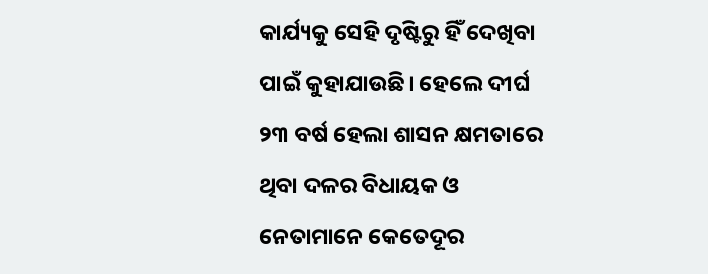କାର୍ଯ୍ୟକୁ ସେହି ଦୃଷ୍ଟିରୁ ହିଁ ଦେଖିବା ପାଇଁ କୁହାଯାଉଛି। ହେଲେ ଦୀର୍ଘ ୨୩ ବର୍ଷ ହେଲା ଶାସନ କ୍ଷମତାରେ ଥିବା ଦଳର ବିଧାୟକ ଓ ନେତାମାନେ କେତେଦୂର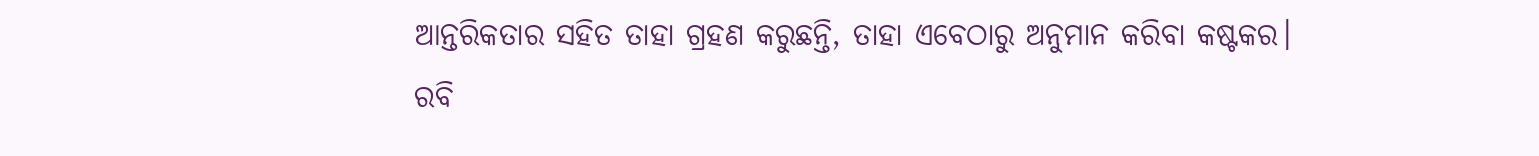ଆନ୍ତରିକତାର ସହିତ ତାହା ଗ୍ରହଣ କରୁଛନ୍ତି, ତାହା ଏବେଠାରୁ ଅନୁମାନ କରିବା କଷ୍ଟକର।
ରବି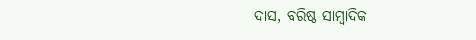ଦାସ, ବରିଷ୍ଠ ସାମ୍ବାଦିକ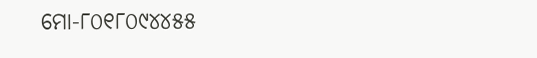ମୋ-୮୦୧୮୦୯୪୪୫୫